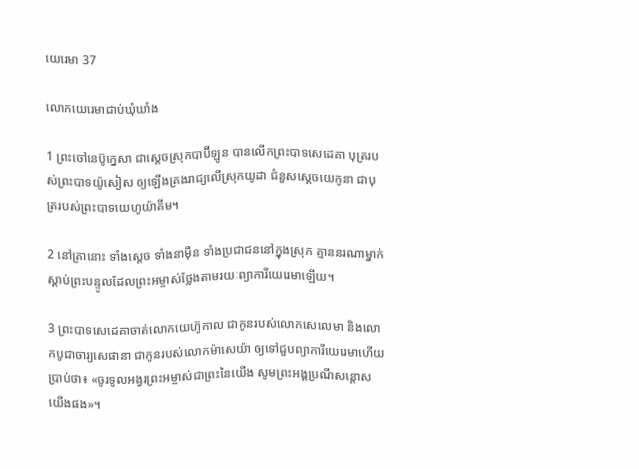យេរេមា 37

លោកយេរេមាជាប់ឃុំ‌ឃាំង

1 ព្រះ‌ចៅនេប៊ូ‌ក្នេសា ជាស្ដេចស្រុកបាប៊ី‌ឡូន បានលើកព្រះ‌បាទសេដេ‌គា បុត្ររបស់ព្រះ‌បាទយ៉ូសៀស ឲ្យឡើងគ្រងរាជ្យលើស្រុកយូដា ជំនួសស្ដេចយេកូ‌នា ជាបុត្ររបស់ព្រះ‌បាទយេហូ‌យ៉ាគីម។

2 នៅគ្រានោះ ទាំងស្ដេច ទាំងនាម៉ឺន ទាំងប្រជា‌ជននៅក្នុងស្រុក គ្មាននរណាម្នាក់ស្ដាប់ព្រះ‌បន្ទូលដែលព្រះ‌អម្ចាស់ថ្លែងតាមរយៈព្យាការីយេរេមាឡើយ។

3 ព្រះ‌បាទសេដេ‌គាចាត់លោកយេហ៊ូ‌កាល ជាកូនរបស់លោកសេលេ‌មា និងលោកបូជា‌ចារ្យសេផា‌នា ជាកូនរបស់លោកម៉ាសេ‌យ៉ា ឲ្យទៅជួបព្យាការីយេរេមាហើយប្រាប់ថា៖ «ចូរទូល‌អង្វរព្រះ‌អម្ចាស់ជាព្រះនៃយើង សូមព្រះ‌អង្គប្រណីសន្ដោសយើងផង»។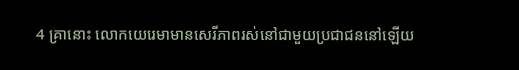4 គ្រានោះ លោកយេរេមាមានសេរី‌ភាពរស់នៅជាមួយប្រជា‌ជននៅឡើយ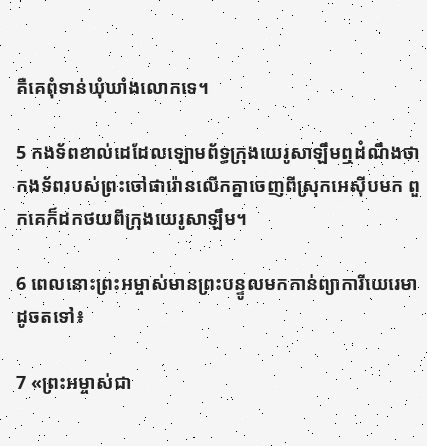គឺគេពុំទាន់ឃុំ‌ឃាំងលោកទេ។

5 កង‌ទ័ពខាល់ដេដែលឡោម‌ព័ទ្ធក្រុងយេរូ‌សាឡឹមឮដំណឹងថា កង‌ទ័ពរបស់ព្រះចៅផារ៉ោនលើកគ្នាចេញពីស្រុកអេស៊ីបមក ពួកគេក៏ដកថយពីក្រុងយេរូ‌សាឡឹម។

6 ពេលនោះព្រះ‌អម្ចាស់មានព្រះ‌បន្ទូលមកកាន់ព្យាការីយេរេមា ដូចតទៅ៖

7 «ព្រះ‌អម្ចាស់ជា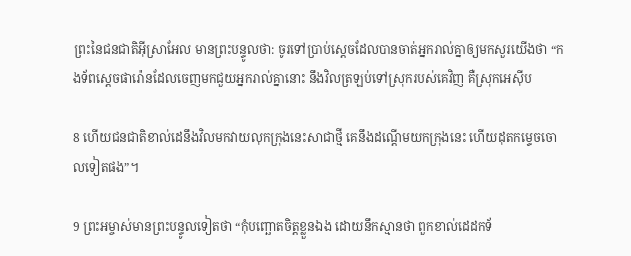ព្រះនៃជន‌ជាតិអ៊ីស្រា‌អែល មានព្រះ‌បន្ទូលថា: ចូរទៅប្រាប់ស្ដេចដែលបានចាត់អ្នករាល់គ្នាឲ្យមកសួរយើងថា “កង‌ទ័ពស្ដេចផារ៉ោនដែលចេញមកជួយអ្នករាល់គ្នានោះ នឹងវិលត្រឡប់ទៅស្រុករបស់គេវិញ គឺស្រុកអេស៊ីប

8 ហើយជន‌ជាតិខាល់ដេនឹងវិលមកវាយលុកក្រុងនេះសាជាថ្មី គេនឹងដណ្ដើមយកក្រុងនេះ ហើយដុតកម្ទេចចោលទៀតផង”។

9 ព្រះ‌អម្ចាស់មានព្រះ‌បន្ទូលទៀតថា “កុំបញ្ឆោតចិត្តខ្លួនឯង ដោយនឹកស្មានថា ពួកខាល់ដេដកទ័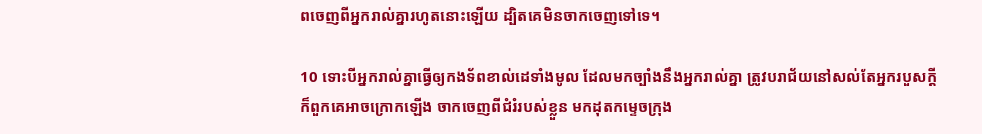ពចេញពីអ្នករាល់គ្នារហូតនោះឡើយ ដ្បិតគេមិនចាកចេញទៅទេ។

10 ទោះបីអ្នករាល់គ្នាធ្វើឲ្យកង‌ទ័ពខាល់ដេទាំងមូល ដែលមកច្បាំងនឹងអ្នករាល់គ្នា ត្រូវបរា‌ជ័យនៅសល់តែអ្នករបួសក្ដី ក៏ពួកគេអាចក្រោកឡើង ចាកចេញពីជំរំរបស់ខ្លួន មកដុតកម្ទេចក្រុង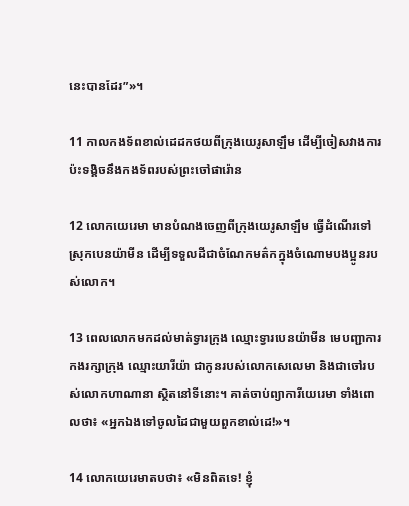នេះបានដែរ”»។

11 កាលកង‌ទ័ពខាល់ដេដកថយពីក្រុងយេរូ‌សាឡឹម ដើម្បីចៀស‌វាងការប៉ះទង្គិចនឹងកង‌ទ័ពរបស់ព្រះ‌ចៅផារ៉ោន

12 លោកយេរេមា មានបំណងចេញពីក្រុងយេរូ‌សាឡឹម ធ្វើដំណើរទៅស្រុកបេន‌យ៉ាមីន ដើម្បីទទួលដីជាចំណែកមត៌កក្នុងចំណោមបង‌ប្អូនរបស់លោក។

13 ពេលលោកមកដល់មាត់ទ្វារក្រុង ឈ្មោះទ្វារបេន‌យ៉ាមីន មេបញ្ជាការកងរក្សាក្រុង ឈ្មោះយារី‌យ៉ា ជាកូនរបស់លោកសេលេ‌មា និងជាចៅរបស់លោកហាណា‌នា ស្ថិតនៅទីនោះ។ គាត់ចាប់ព្យាការីយេរេមា ទាំងពោលថា៖ «អ្នកឯងទៅចូលដៃជាមួយពួកខាល់ដេ!»។

14 លោកយេរេមាតបថា៖ «មិនពិតទេ! ខ្ញុំ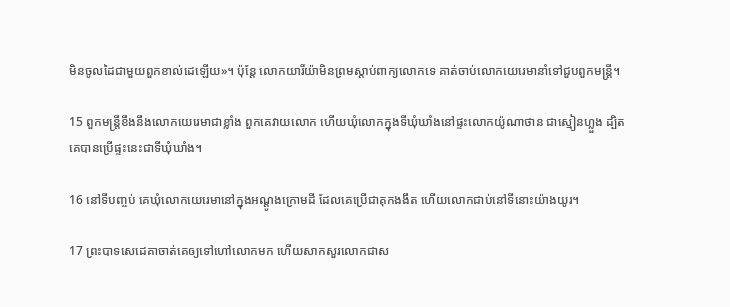មិនចូលដៃជាមួយពួកខាល់ដេឡើយ»។ ប៉ុន្តែ លោកយារី‌យ៉ាមិនព្រមស្ដាប់ពាក្យលោកទេ គាត់ចាប់លោកយេរេមានាំទៅជួបពួកមន្ត្រី។

15 ពួកមន្ត្រីខឹងនឹងលោកយេរេមាជាខ្លាំង ពួកគេវាយលោក ហើយឃុំលោកក្នុងទីឃុំ‌ឃាំងនៅផ្ទះលោកយ៉ូណា‌ថាន ជាស្មៀនហ្លួង ដ្បិតគេបានប្រើផ្ទះនេះជាទីឃុំ‌ឃាំង។

16 នៅទីបញ្ចប់ គេឃុំលោកយេរេមានៅក្នុងអណ្ដូងក្រោមដី ដែលគេប្រើជាគុកងងឹត ហើយលោកជាប់នៅទីនោះយ៉ាងយូរ។

17 ព្រះ‌បាទសេដេ‌គាចាត់គេឲ្យទៅហៅលោកមក ហើយសាកសួរលោកជាស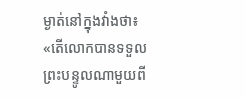ម្ងាត់នៅក្នុងវាំងថា៖ «តើលោកបានទទួលព្រះ‌បន្ទូលណាមួយពី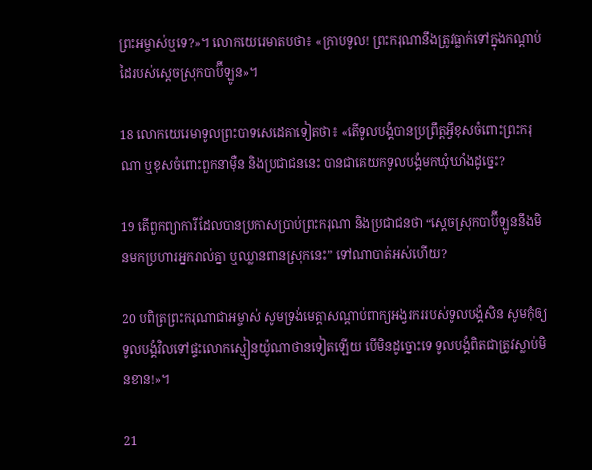ព្រះ‌អម្ចាស់ឬទេ?»។ លោកយេរេមាតបថា៖ «ក្រាបទូល! ព្រះ‌ករុណានឹងត្រូវធ្លាក់ទៅក្នុងកណ្ដាប់ដៃរបស់ស្ដេចស្រុកបាប៊ី‌ឡូន»។

18 លោកយេរេមាទូលព្រះ‌បាទសេដេ‌គាទៀតថា៖ «តើទូលបង្គំបានប្រព្រឹត្តអ្វីខុសចំពោះព្រះ‌ករុណា ឬខុសចំពោះពួកនាម៉ឺន និងប្រជា‌ជននេះ បានជាគេយកទូលបង្គំមកឃុំ‌ឃាំងដូច្នេះ?

19 តើពួកព្យាការីដែលបានប្រកាសប្រាប់ព្រះ‌ករុណា និងប្រជា‌ជនថា “ស្ដេចស្រុកបាប៊ី‌ឡូននឹងមិនមកប្រហារអ្នករាល់គ្នា ឬឈ្លាន‌ពានស្រុកនេះ” ទៅណាបាត់អស់ហើយ?

20 បពិត្រព្រះ‌ករុណាជាអម្ចាស់ សូមទ្រង់មេត្តាសណ្ដាប់ពាក្យអង្វរកររបស់ទូលបង្គំសិន សូមកុំឲ្យទូលបង្គំវិលទៅផ្ទះលោកស្មៀនយ៉ូណា‌ថានទៀតឡើយ បើមិនដូច្នោះទេ ទូលបង្គំពិតជាត្រូវស្លាប់មិនខាន!»។

21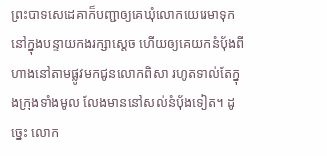ព្រះ‌បាទសេដេ‌គាក៏បញ្ជាឲ្យគេឃុំលោកយេរេមាទុកនៅក្នុងបន្ទាយកងរក្សាស្ដេច ហើយឲ្យគេយកនំបុ័ងពីហាងនៅតាមផ្លូវមកជូនលោកពិសា រហូតទាល់តែក្នុងក្រុងទាំងមូល លែងមាននៅសល់នំបុ័ងទៀត។ ដូច្នេះ លោក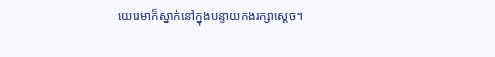យេរេមាក៏ស្នាក់នៅក្នុងបន្ទាយកងរក្សាស្ដេច។